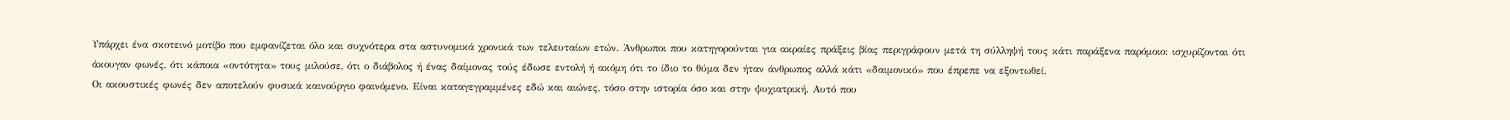Υπάρχει ένα σκοτεινό μοτίβο που εμφανίζεται όλο και συχνότερα στα αστυνομικά χρονικά των τελευταίων ετών. Άνθρωποι που κατηγορούνται για ακραίες πράξεις βίας περιγράφουν μετά τη σύλληψή τους κάτι παράξενα παρόμοιο: ισχυρίζονται ότι άκουγαν φωνές, ότι κάποια «οντότητα» τους μιλούσε, ότι ο διάβολος ή ένας δαίμονας τούς έδωσε εντολή ή ακόμη ότι το ίδιο το θύμα δεν ήταν άνθρωπος αλλά κάτι «δαιμονικό» που έπρεπε να εξοντωθεί.
Οι ακουστικές φωνές δεν αποτελούν φυσικά καινούργιο φαινόμενο. Είναι καταγεγραμμένες εδώ και αιώνες, τόσο στην ιστορία όσο και στην ψυχιατρική. Αυτό που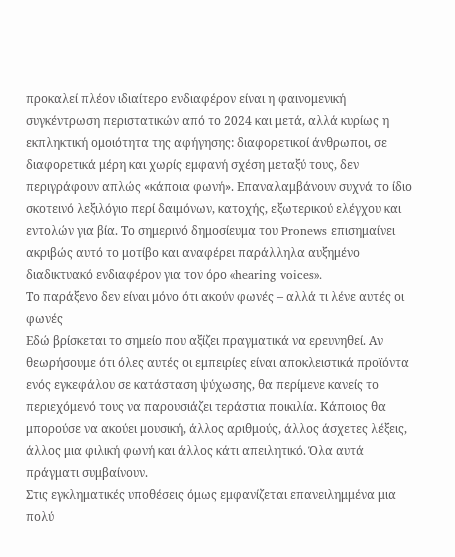προκαλεί πλέον ιδιαίτερο ενδιαφέρον είναι η φαινομενική συγκέντρωση περιστατικών από το 2024 και μετά, αλλά κυρίως η εκπληκτική ομοιότητα της αφήγησης: διαφορετικοί άνθρωποι, σε διαφορετικά μέρη και χωρίς εμφανή σχέση μεταξύ τους, δεν περιγράφουν απλώς «κάποια φωνή». Επαναλαμβάνουν συχνά το ίδιο σκοτεινό λεξιλόγιο περί δαιμόνων, κατοχής, εξωτερικού ελέγχου και εντολών για βία. Το σημερινό δημοσίευμα του Pronews επισημαίνει ακριβώς αυτό το μοτίβο και αναφέρει παράλληλα αυξημένο διαδικτυακό ενδιαφέρον για τον όρο «hearing voices».
Το παράξενο δεν είναι μόνο ότι ακούν φωνές – αλλά τι λένε αυτές οι φωνές
Εδώ βρίσκεται το σημείο που αξίζει πραγματικά να ερευνηθεί. Αν θεωρήσουμε ότι όλες αυτές οι εμπειρίες είναι αποκλειστικά προϊόντα ενός εγκεφάλου σε κατάσταση ψύχωσης, θα περίμενε κανείς το περιεχόμενό τους να παρουσιάζει τεράστια ποικιλία. Κάποιος θα μπορούσε να ακούει μουσική, άλλος αριθμούς, άλλος άσχετες λέξεις, άλλος μια φιλική φωνή και άλλος κάτι απειλητικό. Όλα αυτά πράγματι συμβαίνουν.
Στις εγκληματικές υποθέσεις όμως εμφανίζεται επανειλημμένα μια πολύ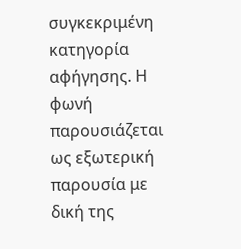συγκεκριμένη κατηγορία αφήγησης. Η φωνή παρουσιάζεται ως εξωτερική παρουσία με δική της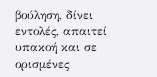βούληση, δίνει εντολές, απαιτεί υπακοή και σε ορισμένες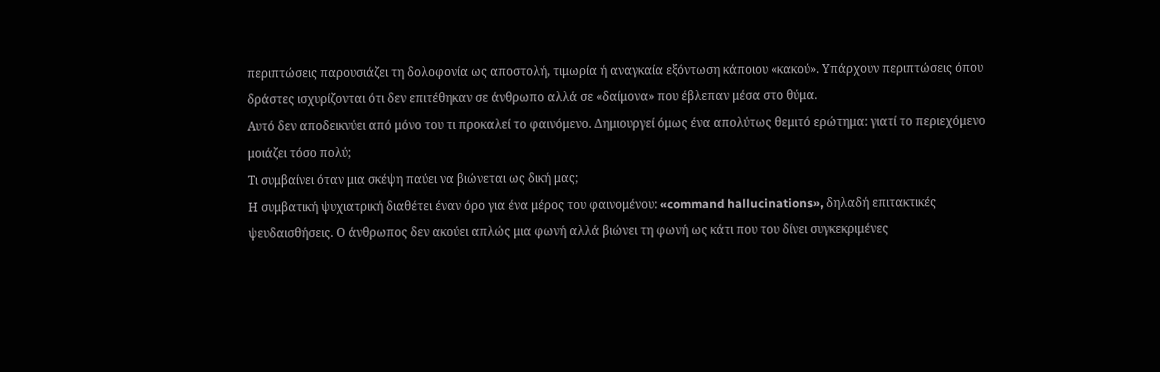περιπτώσεις παρουσιάζει τη δολοφονία ως αποστολή, τιμωρία ή αναγκαία εξόντωση κάποιου «κακού». Υπάρχουν περιπτώσεις όπου δράστες ισχυρίζονται ότι δεν επιτέθηκαν σε άνθρωπο αλλά σε «δαίμονα» που έβλεπαν μέσα στο θύμα.
Αυτό δεν αποδεικνύει από μόνο του τι προκαλεί το φαινόμενο. Δημιουργεί όμως ένα απολύτως θεμιτό ερώτημα: γιατί το περιεχόμενο μοιάζει τόσο πολύ;
Τι συμβαίνει όταν μια σκέψη παύει να βιώνεται ως δική μας;
Η συμβατική ψυχιατρική διαθέτει έναν όρο για ένα μέρος του φαινομένου: «command hallucinations», δηλαδή επιτακτικές ψευδαισθήσεις. Ο άνθρωπος δεν ακούει απλώς μια φωνή αλλά βιώνει τη φωνή ως κάτι που του δίνει συγκεκριμένες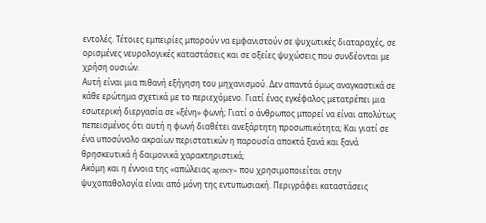εντολές. Τέτοιες εμπειρίες μπορούν να εμφανιστούν σε ψυχωτικές διαταραχές, σε ορισμένες νευρολογικές καταστάσεις και σε οξείες ψυχώσεις που συνδέονται με χρήση ουσιών.
Αυτή είναι μια πιθανή εξήγηση του μηχανισμού. Δεν απαντά όμως αναγκαστικά σε κάθε ερώτημα σχετικά με το περιεχόμενο. Γιατί ένας εγκέφαλος μετατρέπει μια εσωτερική διεργασία σε «ξένη» φωνή; Γιατί ο άνθρωπος μπορεί να είναι απολύτως πεπεισμένος ότι αυτή η φωνή διαθέτει ανεξάρτητη προσωπικότητα; Και γιατί σε ένα υποσύνολο ακραίων περιστατικών η παρουσία αποκτά ξανά και ξανά θρησκευτικά ή δαιμονικά χαρακτηριστικά;
Ακόμη και η έννοια της «απώλειας agency» που χρησιμοποιείται στην ψυχοπαθολογία είναι από μόνη της εντυπωσιακή. Περιγράφει καταστάσεις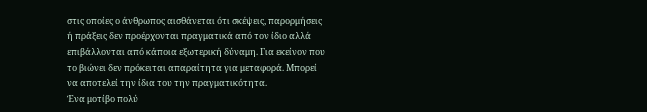στις οποίες ο άνθρωπος αισθάνεται ότι σκέψεις, παρορμήσεις ή πράξεις δεν προέρχονται πραγματικά από τον ίδιο αλλά επιβάλλονται από κάποια εξωτερική δύναμη. Για εκείνον που το βιώνει δεν πρόκειται απαραίτητα για μεταφορά. Μπορεί να αποτελεί την ίδια του την πραγματικότητα.
Ένα μοτίβο πολύ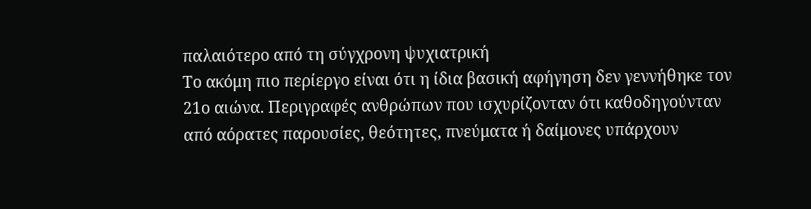παλαιότερο από τη σύγχρονη ψυχιατρική
Το ακόμη πιο περίεργο είναι ότι η ίδια βασική αφήγηση δεν γεννήθηκε τον 21ο αιώνα. Περιγραφές ανθρώπων που ισχυρίζονταν ότι καθοδηγούνταν από αόρατες παρουσίες, θεότητες, πνεύματα ή δαίμονες υπάρχουν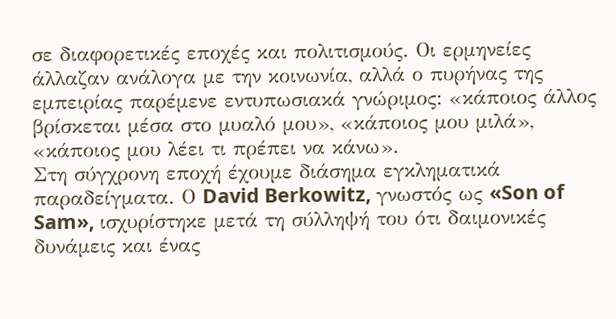σε διαφορετικές εποχές και πολιτισμούς. Οι ερμηνείες άλλαζαν ανάλογα με την κοινωνία, αλλά ο πυρήνας της εμπειρίας παρέμενε εντυπωσιακά γνώριμος: «κάποιος άλλος βρίσκεται μέσα στο μυαλό μου», «κάποιος μου μιλά», «κάποιος μου λέει τι πρέπει να κάνω».
Στη σύγχρονη εποχή έχουμε διάσημα εγκληματικά παραδείγματα. Ο David Berkowitz, γνωστός ως «Son of Sam», ισχυρίστηκε μετά τη σύλληψή του ότι δαιμονικές δυνάμεις και ένας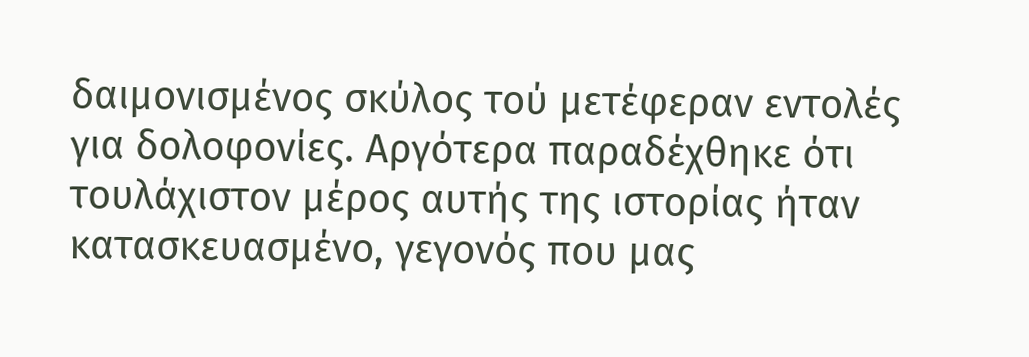δαιμονισμένος σκύλος τού μετέφεραν εντολές για δολοφονίες. Αργότερα παραδέχθηκε ότι τουλάχιστον μέρος αυτής της ιστορίας ήταν κατασκευασμένο, γεγονός που μας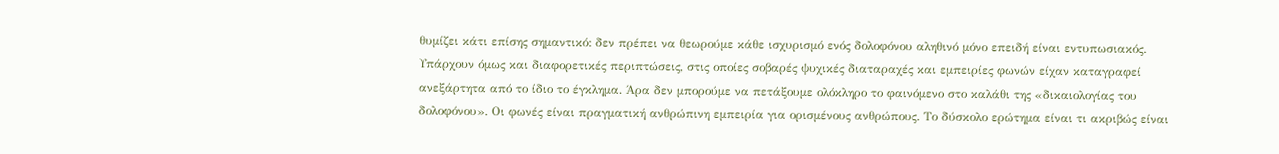θυμίζει κάτι επίσης σημαντικό: δεν πρέπει να θεωρούμε κάθε ισχυρισμό ενός δολοφόνου αληθινό μόνο επειδή είναι εντυπωσιακός.
Υπάρχουν όμως και διαφορετικές περιπτώσεις, στις οποίες σοβαρές ψυχικές διαταραχές και εμπειρίες φωνών είχαν καταγραφεί ανεξάρτητα από το ίδιο το έγκλημα. Άρα δεν μπορούμε να πετάξουμε ολόκληρο το φαινόμενο στο καλάθι της «δικαιολογίας του δολοφόνου». Οι φωνές είναι πραγματική ανθρώπινη εμπειρία για ορισμένους ανθρώπους. Το δύσκολο ερώτημα είναι τι ακριβώς είναι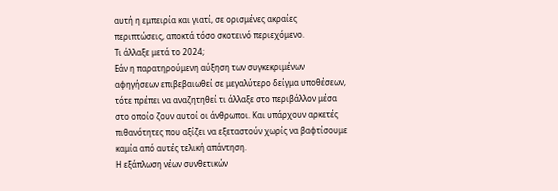αυτή η εμπειρία και γιατί, σε ορισμένες ακραίες περιπτώσεις, αποκτά τόσο σκοτεινό περιεχόμενο.
Τι άλλαξε μετά το 2024;
Εάν η παρατηρούμενη αύξηση των συγκεκριμένων αφηγήσεων επιβεβαιωθεί σε μεγαλύτερο δείγμα υποθέσεων, τότε πρέπει να αναζητηθεί τι άλλαξε στο περιβάλλον μέσα στο οποίο ζουν αυτοί οι άνθρωποι. Και υπάρχουν αρκετές πιθανότητες που αξίζει να εξεταστούν χωρίς να βαφτίσουμε καμία από αυτές τελική απάντηση.
Η εξάπλωση νέων συνθετικών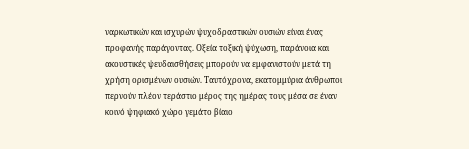ναρκωτικών και ισχυρών ψυχοδραστικών ουσιών είναι ένας προφανής παράγοντας. Οξεία τοξική ψύχωση, παράνοια και ακουστικές ψευδαισθήσεις μπορούν να εμφανιστούν μετά τη χρήση ορισμένων ουσιών. Ταυτόχρονα, εκατομμύρια άνθρωποι περνούν πλέον τεράστιο μέρος της ημέρας τους μέσα σε έναν κοινό ψηφιακό χώρο γεμάτο βίαιο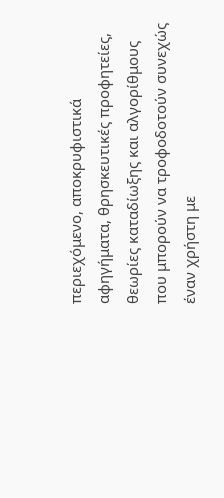περιεχόμενο, αποκρυφιστικά αφηγήματα, θρησκευτικές προφητείες, θεωρίες καταδίωξης και αλγορίθμους που μπορούν να τροφοδοτούν συνεχώς έναν χρήστη με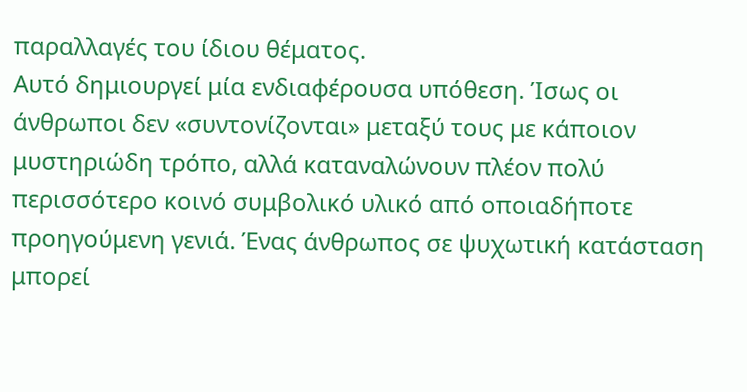παραλλαγές του ίδιου θέματος.
Αυτό δημιουργεί μία ενδιαφέρουσα υπόθεση. Ίσως οι άνθρωποι δεν «συντονίζονται» μεταξύ τους με κάποιον μυστηριώδη τρόπο, αλλά καταναλώνουν πλέον πολύ περισσότερο κοινό συμβολικό υλικό από οποιαδήποτε προηγούμενη γενιά. Ένας άνθρωπος σε ψυχωτική κατάσταση μπορεί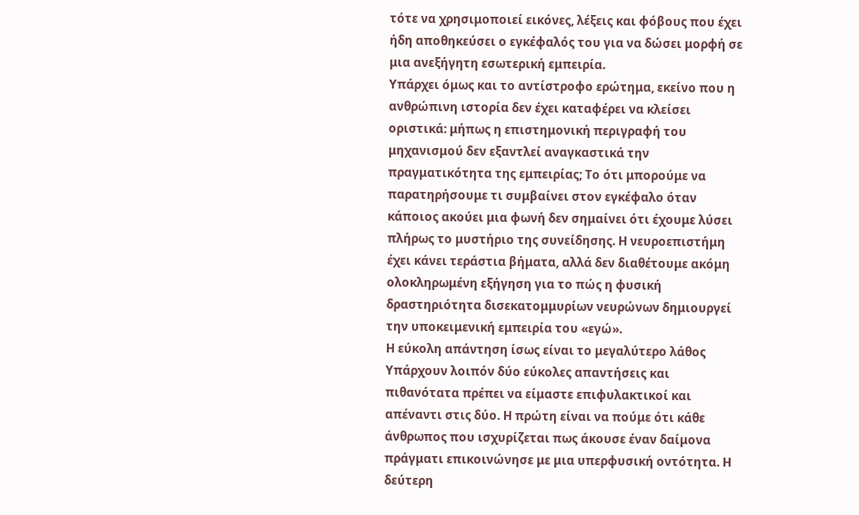τότε να χρησιμοποιεί εικόνες, λέξεις και φόβους που έχει ήδη αποθηκεύσει ο εγκέφαλός του για να δώσει μορφή σε μια ανεξήγητη εσωτερική εμπειρία.
Υπάρχει όμως και το αντίστροφο ερώτημα, εκείνο που η ανθρώπινη ιστορία δεν έχει καταφέρει να κλείσει οριστικά: μήπως η επιστημονική περιγραφή του μηχανισμού δεν εξαντλεί αναγκαστικά την πραγματικότητα της εμπειρίας; Το ότι μπορούμε να παρατηρήσουμε τι συμβαίνει στον εγκέφαλο όταν κάποιος ακούει μια φωνή δεν σημαίνει ότι έχουμε λύσει πλήρως το μυστήριο της συνείδησης. Η νευροεπιστήμη έχει κάνει τεράστια βήματα, αλλά δεν διαθέτουμε ακόμη ολοκληρωμένη εξήγηση για το πώς η φυσική δραστηριότητα δισεκατομμυρίων νευρώνων δημιουργεί την υποκειμενική εμπειρία του «εγώ».
Η εύκολη απάντηση ίσως είναι το μεγαλύτερο λάθος
Υπάρχουν λοιπόν δύο εύκολες απαντήσεις και πιθανότατα πρέπει να είμαστε επιφυλακτικοί και απέναντι στις δύο. Η πρώτη είναι να πούμε ότι κάθε άνθρωπος που ισχυρίζεται πως άκουσε έναν δαίμονα πράγματι επικοινώνησε με μια υπερφυσική οντότητα. Η δεύτερη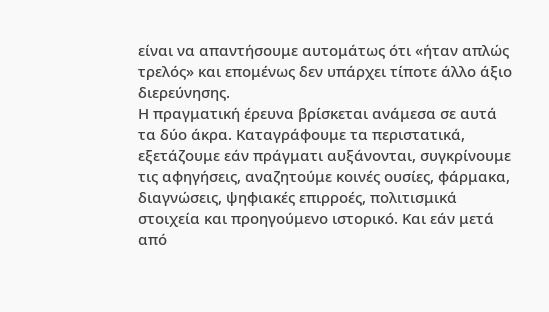είναι να απαντήσουμε αυτομάτως ότι «ήταν απλώς τρελός» και επομένως δεν υπάρχει τίποτε άλλο άξιο διερεύνησης.
Η πραγματική έρευνα βρίσκεται ανάμεσα σε αυτά τα δύο άκρα. Καταγράφουμε τα περιστατικά, εξετάζουμε εάν πράγματι αυξάνονται, συγκρίνουμε τις αφηγήσεις, αναζητούμε κοινές ουσίες, φάρμακα, διαγνώσεις, ψηφιακές επιρροές, πολιτισμικά στοιχεία και προηγούμενο ιστορικό. Και εάν μετά από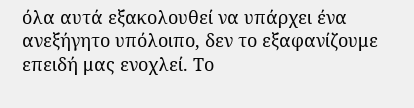όλα αυτά εξακολουθεί να υπάρχει ένα ανεξήγητο υπόλοιπο, δεν το εξαφανίζουμε επειδή μας ενοχλεί. Το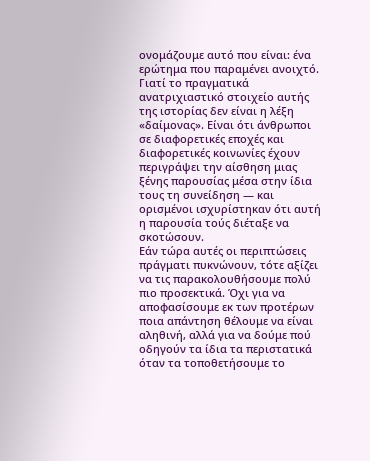ονομάζουμε αυτό που είναι: ένα ερώτημα που παραμένει ανοιχτό.
Γιατί το πραγματικά ανατριχιαστικό στοιχείο αυτής της ιστορίας δεν είναι η λέξη «δαίμονας». Είναι ότι άνθρωποι σε διαφορετικές εποχές και διαφορετικές κοινωνίες έχουν περιγράψει την αίσθηση μιας ξένης παρουσίας μέσα στην ίδια τους τη συνείδηση — και ορισμένοι ισχυρίστηκαν ότι αυτή η παρουσία τούς διέταξε να σκοτώσουν.
Εάν τώρα αυτές οι περιπτώσεις πράγματι πυκνώνουν, τότε αξίζει να τις παρακολουθήσουμε πολύ πιο προσεκτικά. Όχι για να αποφασίσουμε εκ των προτέρων ποια απάντηση θέλουμε να είναι αληθινή, αλλά για να δούμε πού οδηγούν τα ίδια τα περιστατικά όταν τα τοποθετήσουμε το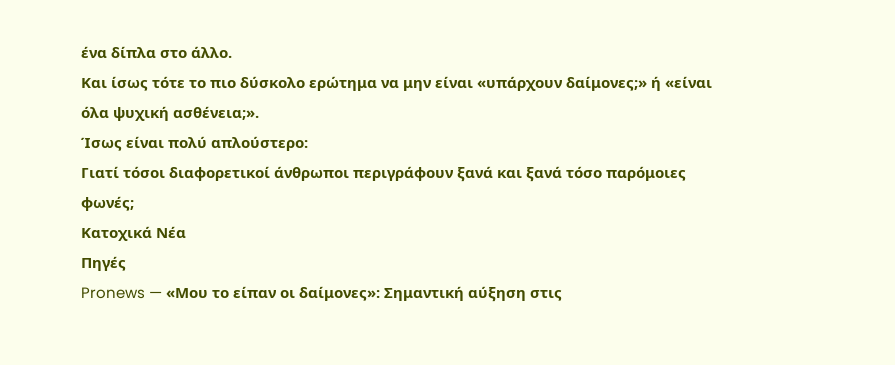ένα δίπλα στο άλλο.
Και ίσως τότε το πιο δύσκολο ερώτημα να μην είναι «υπάρχουν δαίμονες;» ή «είναι όλα ψυχική ασθένεια;».
Ίσως είναι πολύ απλούστερο:
Γιατί τόσοι διαφορετικοί άνθρωποι περιγράφουν ξανά και ξανά τόσο παρόμοιες φωνές;
Κατοχικά Νέα
Πηγές
Pronews — «Μου το είπαν οι δαίμονες»: Σημαντική αύξηση στις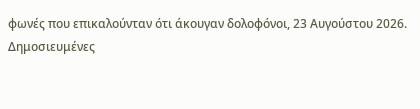φωνές που επικαλούνταν ότι άκουγαν δολοφόνοι, 23 Αυγούστου 2026.
Δημοσιευμένες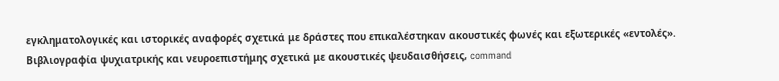εγκληματολογικές και ιστορικές αναφορές σχετικά με δράστες που επικαλέστηκαν ακουστικές φωνές και εξωτερικές «εντολές».
Βιβλιογραφία ψυχιατρικής και νευροεπιστήμης σχετικά με ακουστικές ψευδαισθήσεις, command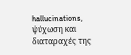hallucinations, ψύχωση και διαταραχές της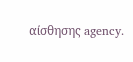αίσθησης agency.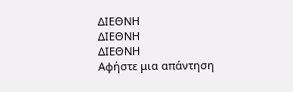ΔΙΕΘΝΗ
ΔΙΕΘΝΗ
ΔΙΕΘΝΗ
Αφήστε μια απάντηση